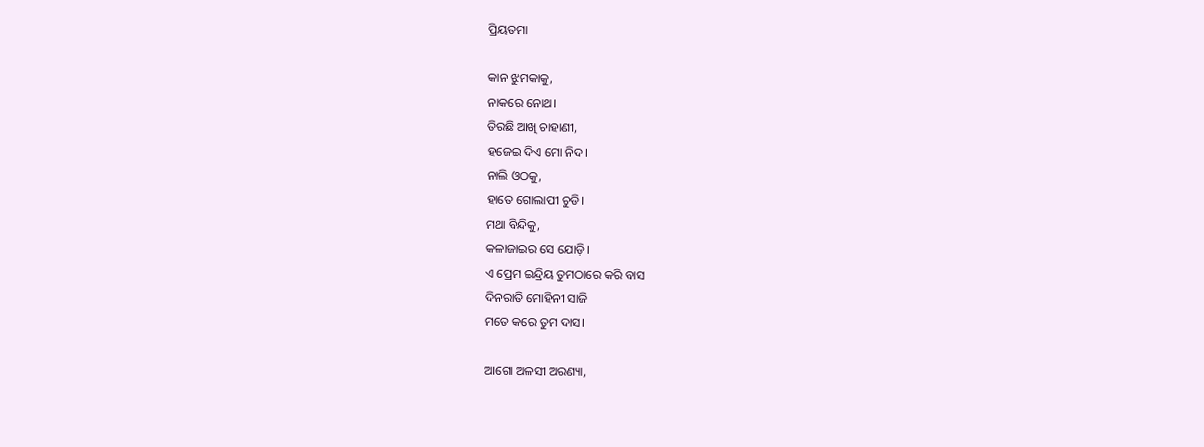ପ୍ରିୟତମା

କାନ ଝୁମକାକୁ,
ନାକରେ ନୋଥ।
ତିରଛି ଆଖି ଚାହାଣୀ,
ହଜେଇ ଦିଏ ମୋ ନିଦ।
ନାଲି ଓଠକୁ,
ହାତେ ଗୋଲାପୀ ଚୁଡି।
ମଥା ବିନ୍ଦିକୁ,
କଳାଜାଇର ସେ ଯୋଡ଼ି।
ଏ ପ୍ରେମ ଇନ୍ଦ୍ରିୟ ତୁମଠାରେ କରି ବାସ
ଦିନରାତି ମୋହିନୀ ସାଜି
ମତେ କରେ ତୁମ ଦାସ।

ଆଗୋ ଅଳସୀ ଅରଣ୍ୟା,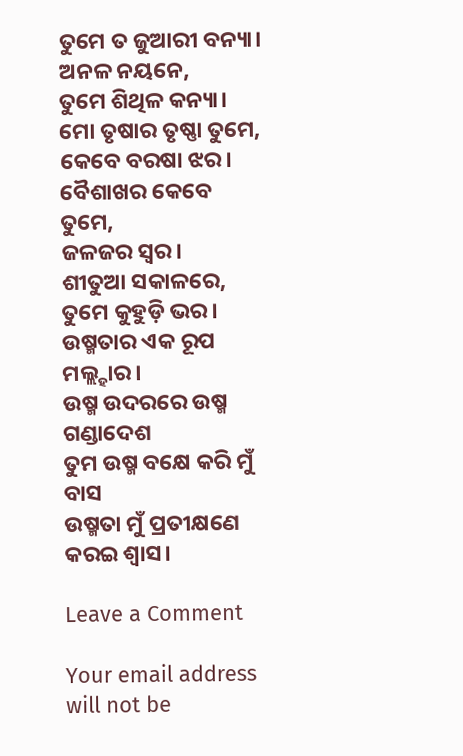ତୁମେ ତ ଜୁଆରୀ ବନ୍ୟା।
ଅନଳ ନୟନେ,
ତୁମେ ଶିଥିଳ କନ୍ୟା।
ମୋ ତୃଷାର ତୃଷ୍ଣା ତୁମେ,
କେବେ ବରଷା ଝର।
ବୈଶାଖର କେବେ ତୁମେ,
ଜଳଜର ସ୍ୱର।
ଶୀତୁଆ ସକାଳରେ,
ତୁମେ କୁହୁଡ଼ି ଭର।
ଉଷ୍ମତାର ଏକ ରୂପ ମଲ୍ଲ୍ହାର।
ଉଷ୍ମ ଉଦରରେ ଉଷ୍ମ ଗଣ୍ଡାଦେଶ
ତୁମ ଉଷ୍ମ ବକ୍ଷେ କରି ମୁଁ ବାସ
ଉଷ୍ମତା ମୁଁ ପ୍ରତୀକ୍ଷଣେ କରଇ ଶ୍ଵାସ।

Leave a Comment

Your email address will not be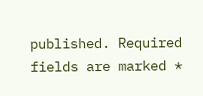published. Required fields are marked *